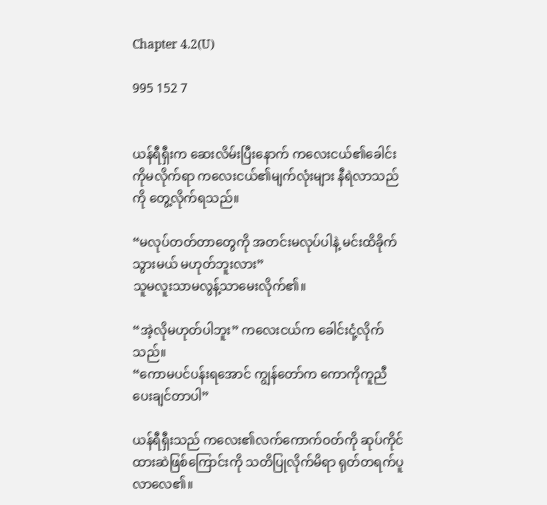Chapter 4.2(U)

995 152 7


ယန်ရီရှီးက ဆေးလိမ်းပြီးနောက် ကလေးငယ်၏ခေါင်းကိုမလိုက်ရာ ကလေးငယ်၏မျက်လုံးများ နီရဲလာသည်ကို တွေ့လိုက်ရသည်။

“မလုပ်တတ်တာတွေကို အတင်းမလုပ်ပါနဲ့ မင်းထိခိုက်သွားမယ် မဟုတ်ဘူးလား”
သူမလူးသာမလွန့်သာမေးလိုက်၏။

“အဲ့လိုမဟုတ်ပါဘူး” ကလေးငယ်က ခေါင်းငုံ့လိုက်သည်။
“ကောမပင်ပန်းရအောင် ကျွန်တော်က ကောကိုကူညီပေးချင်တာပါ”

ယန်ရီရှီးသည် ကလေး၏လက်ကောက်ဝတ်ကို ဆုပ်ကိုင်ထားဆဲဖြစ်ကြောင်းကို သတိပြုလိုက်မိရာ ရုတ်တရက်ပူလာလေ၏။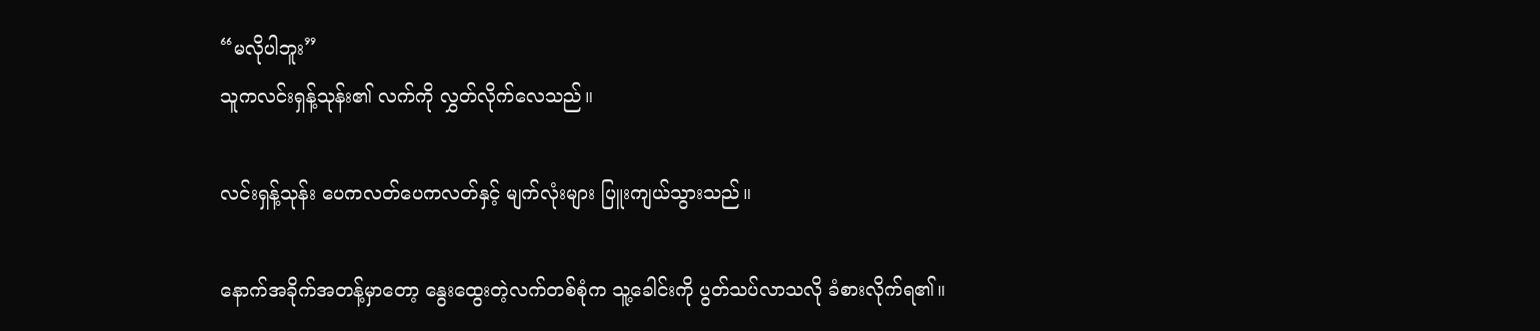“မလိုပါဘူး”
သူကလင်းရှန့်သုန်း၏ လက်ကို လွှတ်လိုက်လေသည်။

လင်းရှန့်သုန်း ပေကလတ်ပေကလတ်နှင့် မျက်လုံးများ ပြူးကျယ်သွားသည်။

နောက်အခိုက်အတန့်မှာတော့ နွေးထွေးတဲ့လက်တစ်စုံက သူ့ခေါင်းကို ပွတ်သပ်လာသလို ခံစားလိုက်ရ၏။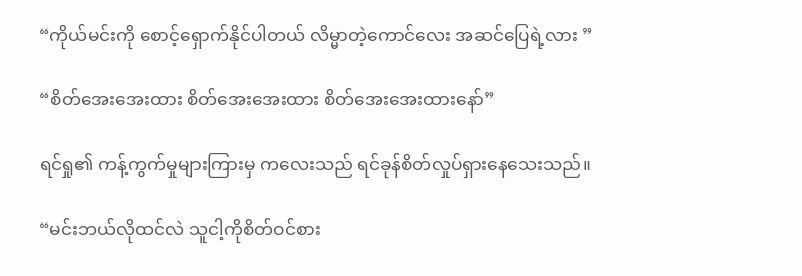“ကိုယ်မင်းကို စောင့်ရှောက်နိုင်ပါတယ် လိမ္မာတဲ့ကောင်လေး အဆင်ပြေရဲ့လား ”

“စိတ်အေးအေးထား စိတ်အေးအေးထား စိတ်အေးအေးထားနော်”

ရင်ရှု၏ ကန့်ကွက်မှုများကြားမှ ကလေးသည် ရင်ခုန်စိတ်လှုပ်ရှားနေသေးသည်။

“မင်းဘယ်လိုထင်လဲ သူငါ့ကိုစိတ်ဝင်စား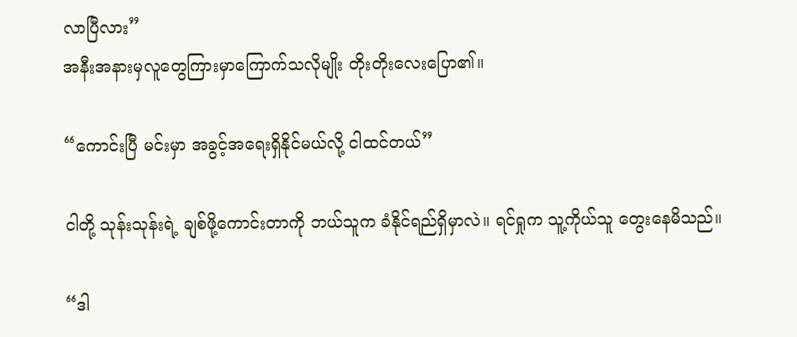လာပြီလား”
အနီးအနားမှလူတွေကြားမှာကြောက်သလိုမျိုး တိုးတိုးလေးပြော၏။

“ကောင်းပြီ မင်းမှာ အခွင့်အရေးရှိနိုင်မယ်လို့ ငါထင်တယ်”

ငါတို့ သုန်းသုန်းရဲ့ ချစ်ဖို့ကောင်းတာကို ဘယ်သူက ခံနိုင်ရည်ရှိမှာလဲ။ ရင်ရှုက သူ့ကိုယ်သူ တွေးနေမိသည်။

“ဒါ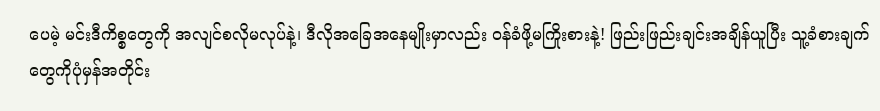ပေမဲ့ မင်းဒီကိစ္စတွေကို အလျင်စလိုမလုပ်နဲ့၊ ဒီလိုအခြေအနေမျိုးမှာလည်း ဝန်ခံဖို့မကြိုးစားနဲ့! ဖြည်းဖြည်းချင်းအချိန်ယူပြီး သူ့ခံစားချက်တွေကိုပုံမှန်အတိုင်း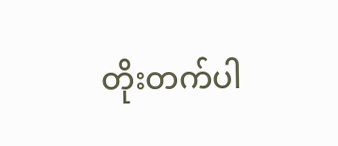တိုးတက်ပါ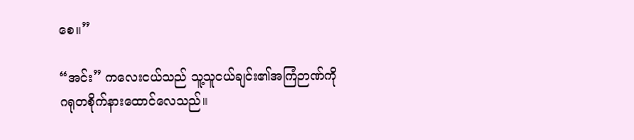စေ။”

“အင်း” ကလေးငယ်သည် သူ့သူငယ်ချင်း၏အကြံဉာဏ်ကို ဂရုတစိုက်နားထောင်လေသည်။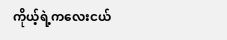ကိုယ့်ရဲ့ကလေးငယ်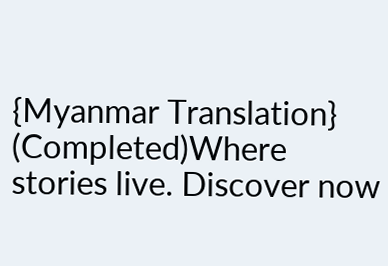{Myanmar Translation} (Completed)Where stories live. Discover now